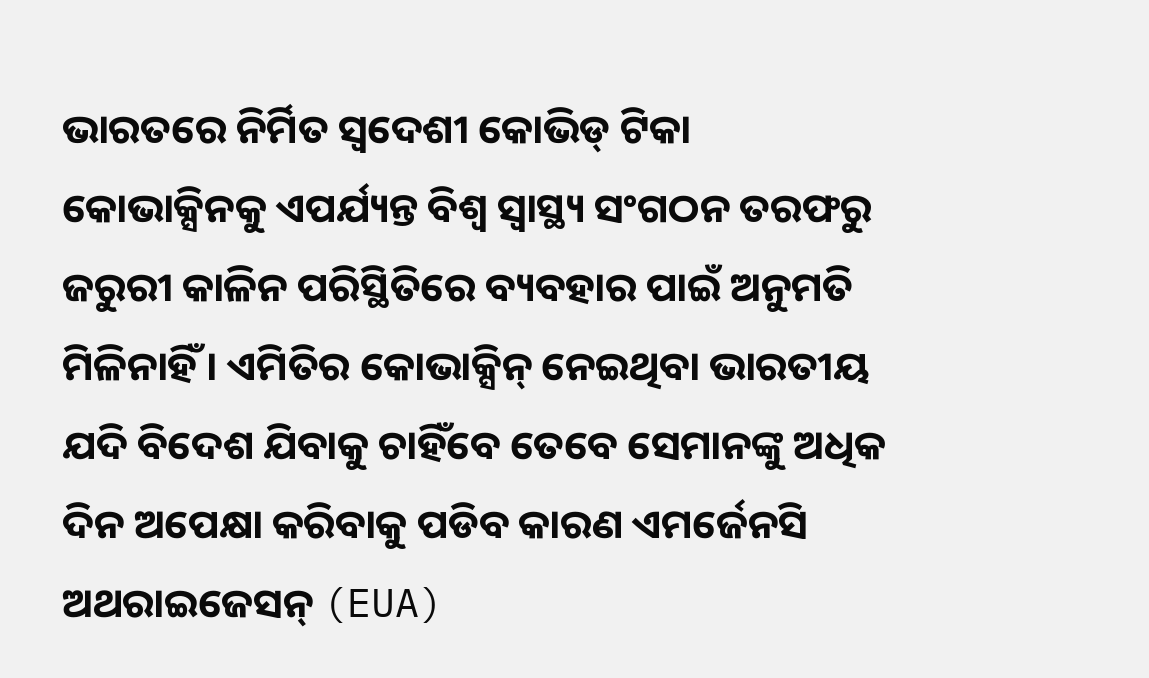ଭାରତରେ ନିର୍ମିତ ସ୍ୱଦେଶୀ କୋଭିଡ୍ ଟିକା କୋଭାକ୍ସିନକୁ ଏପର୍ଯ୍ୟନ୍ତ ବିଶ୍ୱ ସ୍ୱାସ୍ଥ୍ୟ ସଂଗଠନ ତରଫରୁ ଜରୁରୀ କାଳିନ ପରିସ୍ଥିତିରେ ବ୍ୟବହାର ପାଇଁ ଅନୁମତି ମିଳିନାହିଁ । ଏମିତିର କୋଭାକ୍ସିନ୍ ନେଇଥିବା ଭାରତୀୟ ଯଦି ବିଦେଶ ଯିବାକୁ ଚାହିଁବେ ତେବେ ସେମାନଙ୍କୁ ଅଧିକ ଦିନ ଅପେକ୍ଷା କରିବାକୁ ପଡିବ କାରଣ ଏମର୍ଜେନସି ଅଥରାଇଜେସନ୍ (EUA)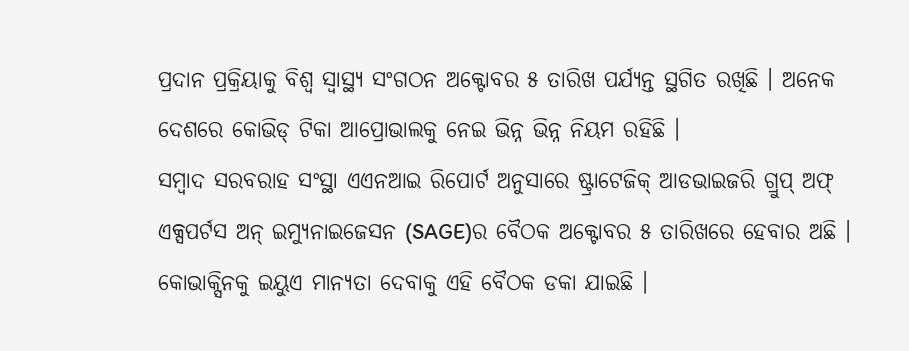ପ୍ରଦାନ ପ୍ରକ୍ରିୟାକୁ ବିଶ୍ୱ ସ୍ୱାସ୍ଥ୍ୟ ସଂଗଠନ ଅକ୍ଟୋବର ୫ ତାରିଖ ପର୍ଯ୍ୟନ୍ତ ସ୍ଥଗିତ ରଖିଛି । ଅନେକ ଦେଶରେ କୋଭିଡ୍ ଟିକା ଆପ୍ରୋଭାଲକୁ ନେଇ ଭିନ୍ନ ଭିନ୍ନ ନିୟମ ରହିଛି ।
ସମ୍ବାଦ ସରବରାହ ସଂସ୍ଥା ଏଏନଆଇ ରିପୋର୍ଟ ଅନୁସାରେ ଷ୍ଟ୍ରାଟେଜିକ୍ ଆଡଭାଇଜରି ଗ୍ରୁପ୍ ଅଫ୍ ଏକ୍ସପର୍ଟସ ଅନ୍ ଇମ୍ୟୁନାଇଜେସନ (SAGE)ର ବୈଠକ ଅକ୍ଟୋବର ୫ ତାରିଖରେ ହେବାର ଅଛି । କୋଭାକ୍ସିନକୁ ଇୟୁଏ ମାନ୍ୟତା ଦେବାକୁ ଏହି ବୈଠକ ଡକା ଯାଇଛି ।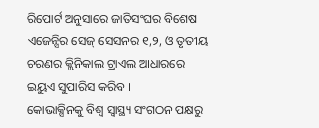ରିପୋର୍ଟ ଅନୁସାରେ ଜାତିସଂଘର ବିଶେଷ ଏଜେନ୍ସିର ସେଜ୍ ସେସନର ୧,୨, ଓ ତୃତୀୟ ଚରଣର କ୍ଲିନିକାଲ ଟ୍ରାଏଲ ଆଧାରରେ ଇୟୁଏ ସୁପାରିସ କରିବ ।
କୋଭାକ୍ସିନକୁ ବିଶ୍ୱ ସ୍ୱାସ୍ଥ୍ୟ ସଂଗଠନ ପକ୍ଷରୁ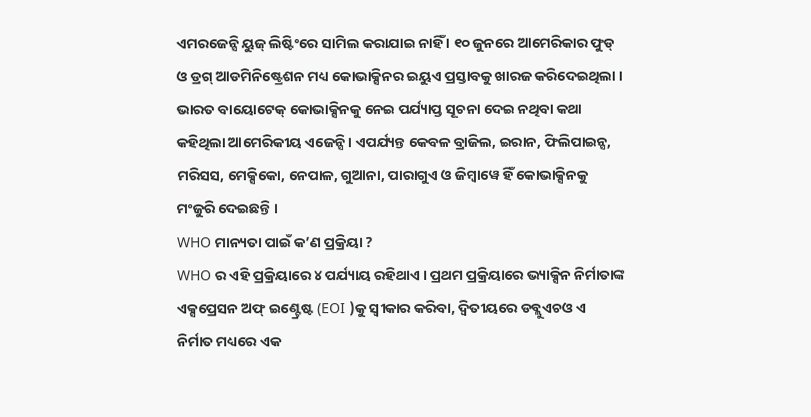ଏମରଜେନ୍ସି ୟୁଜ୍ ଲିଷ୍ଟିଂରେ ସାମିଲ କରାଯାଇ ନାହିଁ । ୧୦ ଜୁନରେ ଆମେରିକାର ଫୁଡ୍ ଓ ଡ୍ରଗ୍ ଆଡମିନିଷ୍ଟ୍ରେଶନ ମଧ୍ୟ କୋଭାକ୍ସିନର ଇୟୁଏ ପ୍ରସ୍ତାବକୁ ଖାରଜ କରିଦେଇଥିଲା । ଭାରତ ବାୟୋଟେକ୍ କୋଭାକ୍ସିନକୁ ନେଇ ପର୍ଯ୍ୟାପ୍ତ ସୂଚନା ଦେଇ ନଥିବା କଥା କହିଥିଲା ଆମେରିକୀୟ ଏଜେନ୍ସି । ଏପର୍ଯ୍ୟନ୍ତ କେବଳ ବ୍ରାଜିଲ, ଇରାନ, ଫିଲିପାଇନ୍ସ, ମରିସସ, ମେକ୍ସିକୋ, ନେପାଳ, ଗୁଆନା, ପାରାଗୁଏ ଓ ଜିମ୍ବାୱେ ହିଁ କୋଭାକ୍ସିନକୁ ମଂଜୁରି ଦେଇଛନ୍ତି ।
WHO ମାନ୍ୟତା ପାଇଁ କ’ଣ ପ୍ରକ୍ରିୟା ?
WHO ର ଏହି ପ୍ରକ୍ରିୟାରେ ୪ ପର୍ଯ୍ୟାୟ ରହିଥାଏ । ପ୍ରଥମ ପ୍ରକ୍ରିୟାରେ ଭ୍ୟାକ୍ସିନ ନିର୍ମାତାଙ୍କ ଏକ୍ସପ୍ରେସନ ଅଫ୍ ଇଣ୍ଟ୍ରେଷ୍ଟ (EOI )କୁ ସ୍ୱୀକାର କରିବା, ଦ୍ୱିତୀୟରେ ଡବ୍ଲୁଏଚଓ ଏ ନିର୍ମାତ ମଧ୍ୟରେ ଏକ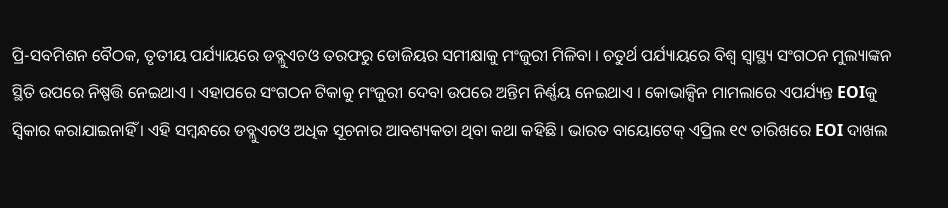ପ୍ରି-ସବମିଶନ ବୈଠକ, ତୃତୀୟ ପର୍ଯ୍ୟାୟରେ ଡବ୍ଲୁଏଚଓ ତରଫରୁ ଡୋଜିୟର ସମୀକ୍ଷାକୁ ମଂଜୁରୀ ମିଳିବା । ଚତୁର୍ଥ ପର୍ଯ୍ୟାୟରେ ବିଶ୍ୱ ସ୍ୱାସ୍ଥ୍ୟ ସଂଗଠନ ମୁଲ୍ୟାଙ୍କନ ସ୍ଥିତି ଉପରେ ନିଷ୍ପତ୍ତି ନେଇଥାଏ । ଏହାପରେ ସଂଗଠନ ଟିକାକୁ ମଂଜୁରୀ ଦେବା ଉପରେ ଅନ୍ତିମ ନିର୍ଣ୍ଣୟ ନେଇଥାଏ । କୋଭାକ୍ସିନ ମାମଲାରେ ଏପର୍ଯ୍ୟନ୍ତ EOIକୁ ସ୍ୱିକାର କରାଯାଇନାହିଁ । ଏହି ସମ୍ବନ୍ଧରେ ଡବ୍ଲୁଏଚଓ ଅଧିକ ସୂଚନାର ଆବଶ୍ୟକତା ଥିବା କଥା କହିଛି । ଭାରତ ବାୟୋଟେକ୍ ଏପ୍ରିଲ ୧୯ ତାରିଖରେ EOI ଦାଖଲ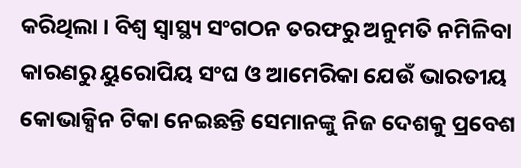କରିଥିଲା । ବିଶ୍ୱ ସ୍ୱାସ୍ଥ୍ୟ ସଂଗଠନ ତରଫରୁ ଅନୁମତି ନମିଳିବା କାରଣରୁ ୟୁରୋପିୟ ସଂଘ ଓ ଆମେରିକା ଯେଉଁ ଭାରତୀୟ କୋଭାକ୍ସିନ ଟିକା ନେଇଛନ୍ତି ସେମାନଙ୍କୁ ନିଜ ଦେଶକୁ ପ୍ରବେଶ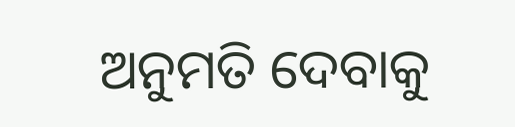ଅନୁମତି ଦେବାକୁ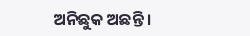ଅନିଛୁକ ଅଛନ୍ତି ।